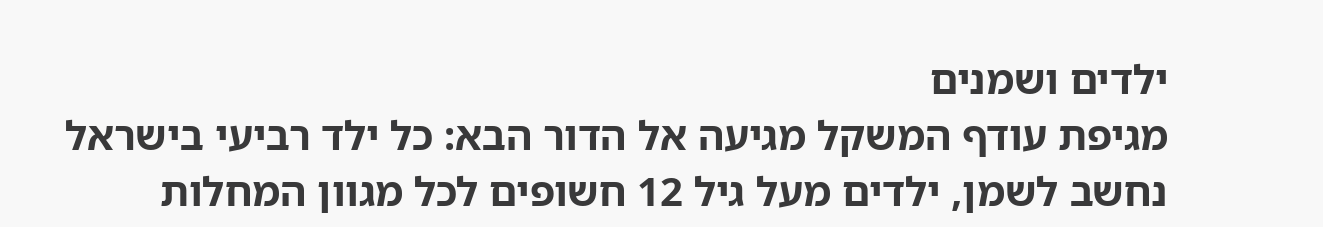ילדים ושמנים
מגיפת עודף המשקל מגיעה אל הדור הבא: כל ילד רביעי בישראל נחשב לשמן, ילדים מעל גיל 12 חשופים לכל מגוון המחלות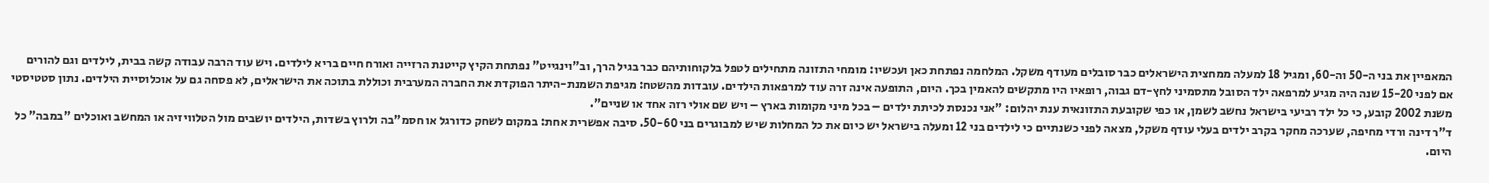המאפיין את בני ה-50 וה-60, ומגיל 18 למעלה ממחצית הישראלים כבר סובלים מעודף משקל. המלחמה נפתחת כאן ועכשיו: מומחי התזונה מתחילים לטפל בלקוחותיהם כבר בגיל הרך, וב"וינגייט" נפתחת הקיץ קייטנת הרזייה ואורח חיים בריא לילדים. ויש עוד הרבה עבודה קשה בבית, לילדים וגם להורים
אם לפני 15-20 שנה היה מגיע למרפאה ילד הסובל מתסמיני לחץ-דם גבוה, רופאיו היו מתקשים להאמין בכך. היום, התופעה אינה זרה עוד למרפאות הילדים. עובדות מהשטח: מגיפת השמנת-היתר הפוקדת את החברה המערבית וכוללת בתוכה את הישראלים, לא פסחה גם על אוכלוסיית הילדים. נתון סטטיסטי משנת 2002 קובע, כי כל ילד רביעי בישראל נחשב לשמן, או כפי שקובעת התזונאית ענת יהלום: "אני נכנסת לכיתת ילדים – בכל מיני מקומות בארץ – ויש שם אולי רזה אחד או שניים".
ד"ר דינה ורדי מחיפה, שערכה מחקר בקרב ילדים בעלי עודף משקל, מצאה לפני כשנתיים כי לילדים בני 12 ומעלה בישראל יש כיום את כל המחלות שיש למבוגרים בני 50-60. סיבה אפשרית אחת: במקום לשחק כדורגל או חסמ"בה ולרוץ בשדות, הילדים יושבים מול הטלוויזיה או המחשב ואוכלים "במבה" כל היום.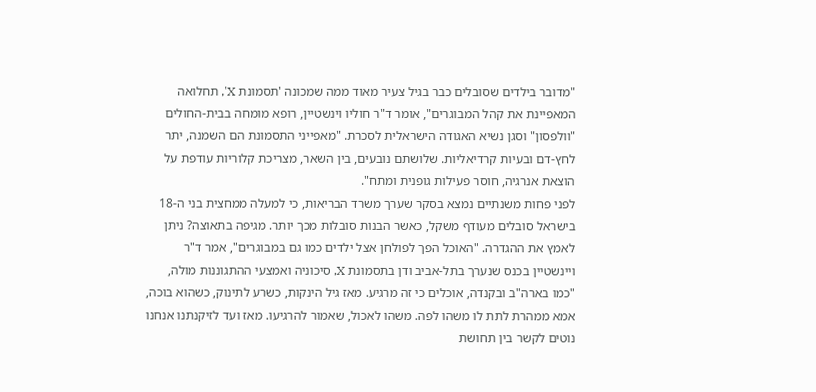"מדובר בילדים שסובלים כבר בגיל צעיר מאוד ממה שמכונה 'תסמונת X', תחלואה המאפיינת את קהל המבוגרים", אומר ד"ר חוליו וינשטיין, רופא מומחה בבית-החולים "וולפסון" וסגן נשיא האגודה הישראלית לסכרת. "מאפייני התסמונת הם השמנה, יתר לחץ-דם ובעיות קרדיאליות. שלושתם נובעים, בין השאר, מצריכת קלוריות עודפת על הוצאת אנרגיה, חוסר פעילות גופנית ומתח".
לפני פחות משנתיים נמצא בסקר שערך משרד הבריאות, כי למעלה ממחצית בני ה-18 בישראל סובלים מעודף משקל, כאשר הבנות סובלות מכך יותר. מגיפה בתאוצה? ניתן לאמץ את ההגדרה. "האוכל הפך לפולחן אצל ילדים כמו גם במבוגרים", אמר ד"ר ויינשטיין בכנס שנערך בתל-אביב ודן בתסמונת X, סיכוניה ואמצעי ההתגוננות מולה, "כמו בארה"ב ובקנדה, אוכלים כי זה מרגיע. מאז גיל הינקות, כשרע לתינוק, כשהוא בוכה, אמא ממהרת לתת לו משהו לפה. משהו לאכול, שאמור להרגיעו. מאז ועד לזיקנתנו אנחנו נוטים לקשר בין תחושת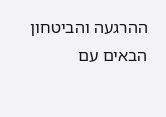ההרגעה והביטחון הבאים עם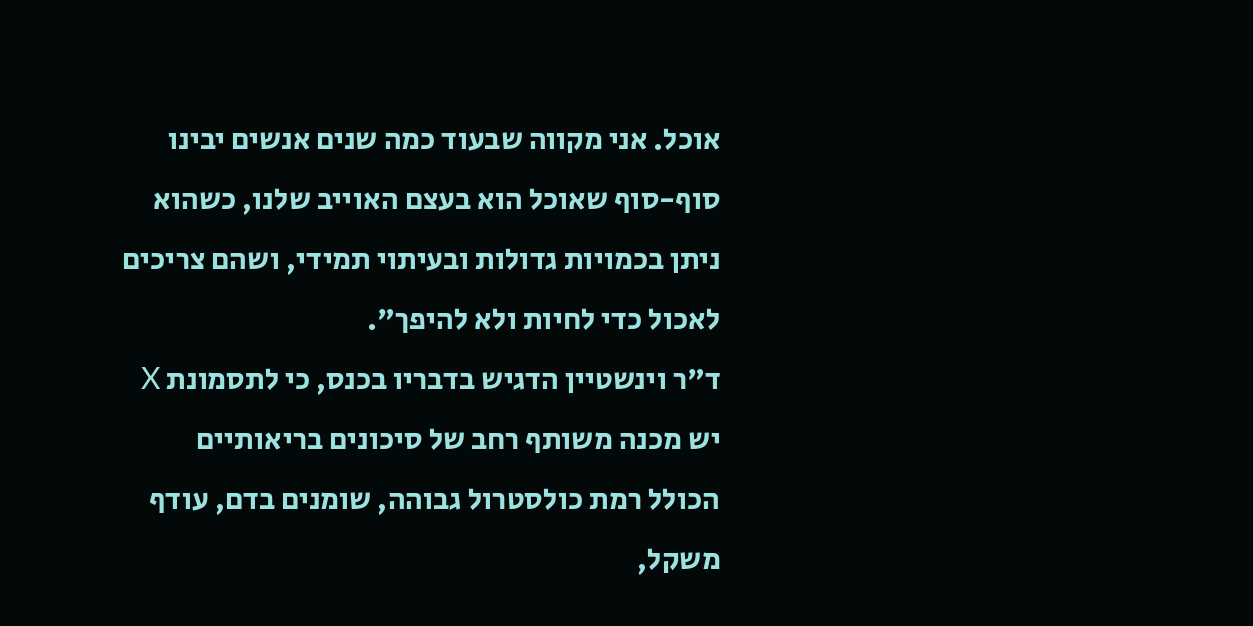אוכל. אני מקווה שבעוד כמה שנים אנשים יבינו סוף-סוף שאוכל הוא בעצם האוייב שלנו, כשהוא ניתן בכמויות גדולות ובעיתוי תמידי, ושהם צריכים לאכול כדי לחיות ולא להיפך".
ד"ר וינשטיין הדגיש בדבריו בכנס, כי לתסמונת X יש מכנה משותף רחב של סיכונים בריאותיים הכולל רמת כולסטרול גבוהה, שומנים בדם, עודף משקל,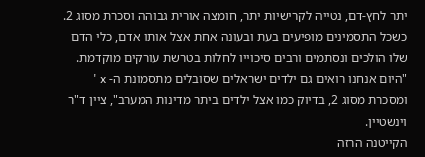יתר לחץ-דם, נטייה לקרישיות יתר, חומצה אורית גבוהה וסכרת מסוג 2. כשכל התסמינים מופיעים בעת ובעונה אחת אצל אותו אדם, כלי הדם שלו הולכים ונסתמים ורבים סיכוייו לחלות בטרשת עורקים מוקדמת. "היום אנחנו רואים גם ילדים ישראלים שסובלים מתסמונת ה- x ' ומסכרת מסוג 2, בדיוק כמו אצל ילדים ביתר מדינות המערב", ציין ד"ר וינשטיין.
הקייטנה הרזה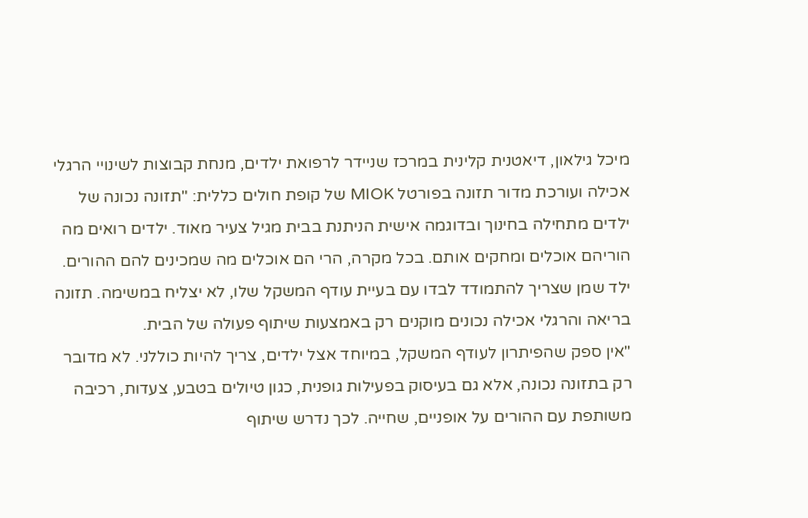מיכל גילאון, דיאטנית קלינית במרכז שניידר לרפואת ילדים, מנחת קבוצות לשינויי הרגלי אכילה ועורכת מדור תזונה בפורטל MIOK של קופת חולים כללית: "תזונה נכונה של ילדים מתחילה בחינוך ובדוגמה אישית הניתנת בבית מגיל צעיר מאוד. ילדים רואים מה הוריהם אוכלים ומחקים אותם. בכל מקרה, הרי הם אוכלים מה שמכינים להם ההורים. ילד שמן שצריך להתמודד לבדו עם בעיית עודף המשקל שלו, לא יצליח במשימה. תזונה בריאה והרגלי אכילה נכונים מוקנים רק באמצעות שיתוף פעולה של הבית.
"אין ספק שהפיתרון לעודף המשקל, במיוחד אצל ילדים, צריך להיות כוללני. לא מדובר רק בתזונה נכונה, אלא גם בעיסוק בפעילות גופנית, כגון טיולים בטבע, צעדות, רכיבה משותפת עם ההורים על אופניים, שחייה. לכך נדרש שיתוף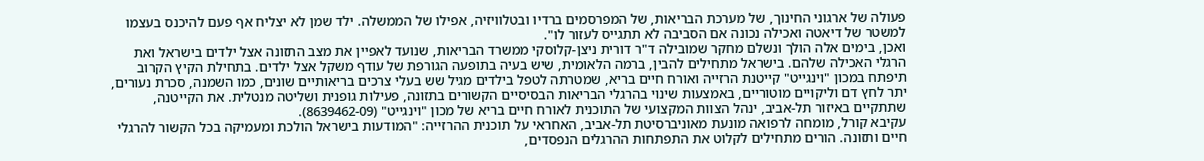פעולה של ארגוני החינוך, של מערכת הבריאות, של המפרסמים ברדיו ובטלוויזיה, אפילו של הממשלה. ילד שמן לא יצליח אף פעם להיכנס בעצמו למשטר של דיאטה ואכילה נכונה אם הסביבה לא תתגייס לעזור לו".
ואכן, בימים אלה הולך ונשלם מחקר שמובילה ד"ר דורית ניצן-קלוסקי ממשרד הבריאות, שנועד לאפיין את מצב התזונה אצל ילדים בישראל ואת הרגלי האכילה שלהם. בישראל מתחילים להבין, ברמה הלאומית, שיש בעיה בתופעה הגורפת של עודף משקל אצל ילדים. בתחילת הקיץ הקרוב תיפתח במכון "וינגייט" קייטנת הרזייה ואורח חיים בריא, שמטרתה לטפל בילדים מגיל שש בעלי צרכים בריאותיים שונים, כמו השמנה, סכרת נעורים, יתר לחץ דם וליקויים מוטוריים, באמצעות שינוי בהרגלי הבריאות הבסיסיים הקשורים בתזונה, פעילות גופנית ושליטה מנטלית. את הקייטנה, שתתקיים באיזור תל-אביב, ינהל הצוות המקצועי של התוכנית לאורח חיים בריא של מכון "וינגייט" (8639462-09).
עקיבא קורל, מומחה לרפואה מונעת מאוניברסיטת תל-אביב, האחראי על תוכנית ההרזייה: "המודעות בישראל הולכת ומעמיקה בכל הקשור להרגלי חיים ותזונה. הורים מתחילים לקלוט את התפתחות ההרגלים הנפסדים,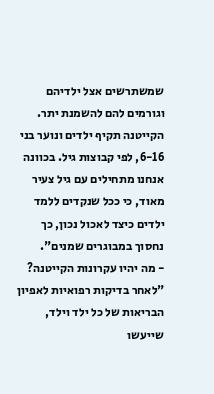שמשתרשים אצל ילדיהם וגורמים להם להשמנת יתר. הקייטנה תקיף ילדים ונוער בני 6-16, לפי קבוצות גיל. בכוונה אנחנו מתחילים עם גיל צעיר מאוד, כי ככל שנקדים ללמד ילדים כיצד לאכול נכון, כך נחסוך במבוגרים שמנים".
- מה יהיו עקרונות הקייטנה?
"לאחר בדיקות רפואיות לאפיון הבריאות של כל ילד וילד, שייעשו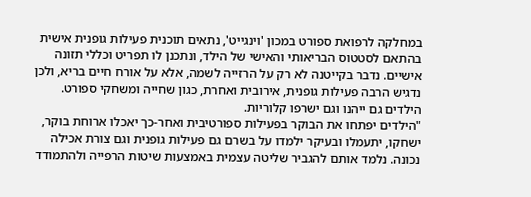במחלקה לרפואת ספורט במכון 'וינגייט', נתאים תוכנית פעילות גופנית אישית בהתאם לסטטוס הבריאותי והאישי של הילד, ונתכנן לו תפריט וכללי תזונה אישיים. נדבר בקייטנה לא רק על הרזייה לשמה, אלא על אורח חיים בריא, ולכן נדגיש הרבה פעילות גופנית, אירובית ואחרת, כגון שחייה ומשחקי ספורט. הילדים גם ייהנו וגם ישרפו קלוריות.
"הילדים יפתחו את הבוקר בפעילות ספורטיבית ואחר-כך יאכלו ארוחת בוקר, ישחקו, יתעמלו ובעיקר ילמדו על בשרם גם פעילות גופנית וגם צורת אכילה נכונה. נלמד אותם להגביר שליטה עצמית באמצעות שיטות הרפייה ולהתמודד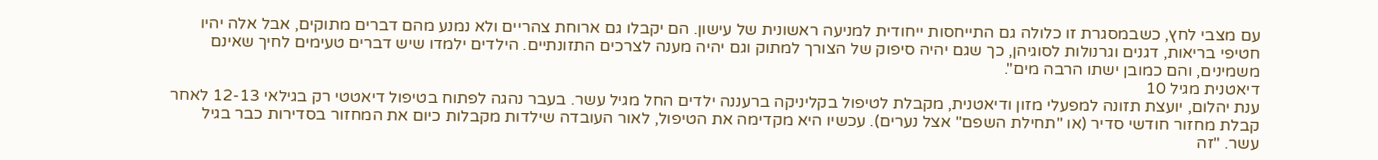עם מצבי לחץ, כשבמסגרת זו כלולה גם התייחסות ייחודית למניעה ראשונית של עישון. הם יקבלו גם ארוחת צהריים ולא נמנע מהם דברים מתוקים, אבל אלה יהיו חטיפי בריאות, דגנים וגרנולות לסוגיהן, כך שגם יהיה סיפוק של הצורך למתוק וגם יהיה מענה לצרכים התזונתיים. הילדים ילמדו שיש דברים טעימים לחיך שאינם משמינים, והם כמובן ישתו הרבה מים".
דיאטנית מגיל 10
ענת יהלום, יועצת תזונה למפעלי מזון ודיאטנית, מקבלת לטיפול בקליניקה ברעננה ילדים החל מגיל עשר. בעבר נהגה לפתוח בטיפול דיאטטי רק בגילאי 12-13 לאחר קבלת מחזור חודשי סדיר (או "תחילת השפם" אצל נערים). עכשיו היא מקדימה את הטיפול, לאור העובדה שילדות מקבלות כיום את המחזור בסדירות כבר בגיל עשר. "זה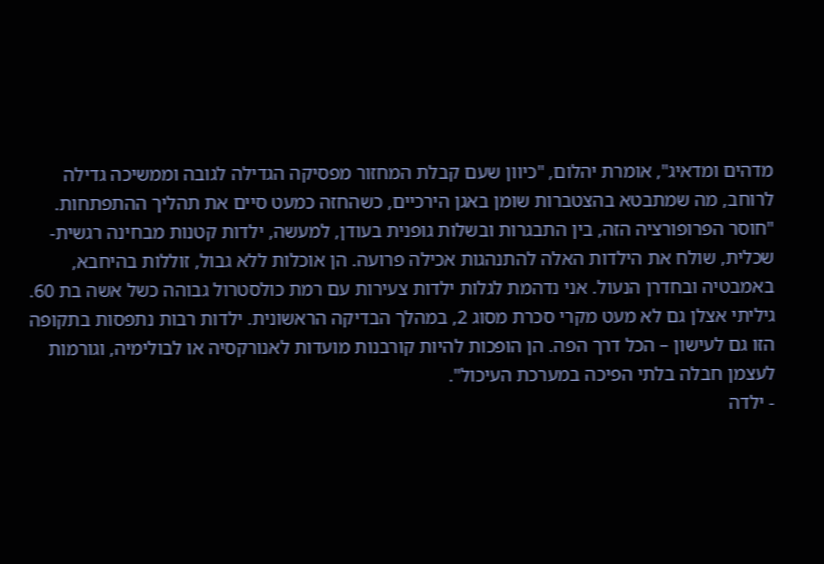מדהים ומדאיג", אומרת יהלום, "כיוון שעם קבלת המחזור מפסיקה הגדילה לגובה וממשיכה גדילה לרוחב, מה שמתבטא בהצטברות שומן באגן הירכיים, כשהחזה כמעט סיים את תהליך ההתפתחות.
"חוסר הפרופורציה הזה, בין התבגרות ובשלות גופנית בעודן, למעשה, ילדות קטנות מבחינה רגשית-שכלית, שולח את הילדות האלה להתנהגות אכילה פרועה. הן אוכלות ללא גבול, זוללות בהיחבא, באמבטיה ובחדרן הנעול. אני נדהמת לגלות ילדות צעירות עם רמת כולסטרול גבוהה כשל אשה בת 60. גיליתי אצלן גם לא מעט מקרי סכרת מסוג 2, במהלך הבדיקה הראשונית. ילדות רבות נתפסות בתקופה הזו גם לעישון – הכל דרך הפה. הן הופכות להיות קורבנות מועדות לאנורקסיה או לבולימיה, וגורמות לעצמן חבלה בלתי הפיכה במערכת העיכול".
- ילדה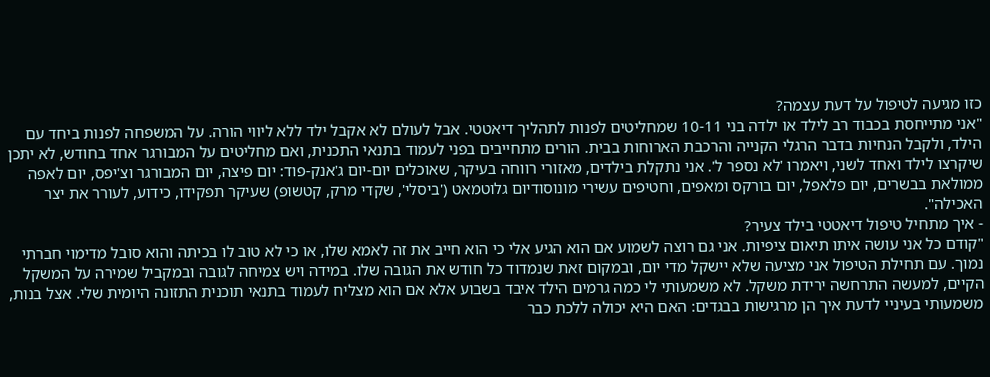כזו מגיעה לטיפול על דעת עצמה?
"אני מתייחסת בכבוד רב לילד או ילדה בני 10-11 שמחליטים לפנות לתהליך דיאטטי. אבל לעולם לא אקבל ילד ללא ליווי הורה. על המשפחה לפנות ביחד עם הילד, ולקבל הנחיות בדבר הרגלי הקנייה והרכבת הארוחות בבית. הורים מתחייבים בפני לעמוד בתנאי התכנית, ואם מחליטים על המבורגר אחד בחודש, לא יתכן שיקרצו לילד ואחד לשני, ויאמרו 'לא נספר ל'. אני נתקלת בילדים, מאזורי רווחה בעיקר, שאוכלים יום-יום ג'אנק-פוד: יום פיצה, יום המבורגר וצ'יפס, יום לאפה ממולאת בבשרים, יום פלאפל, יום בורקס ומאפים, וחטיפים עשירי מונוסודיום גלוטמאט ('ביסלי', שקדי מרק, קטשופ) שעיקר תפקידו, כידוע, לעורר את יצר האכילה".
- איך מתחיל טיפול דיאטטי בילד צעיר?
"קודם כל אני עושה איתו תיאום ציפיות. אני גם רוצה לשמוע אם הוא הגיע אלי כי הוא חייב את זה לאמא שלו, או כי לא טוב לו בכיתה והוא סובל מדימוי חברתי נמוך. עם תחילת הטיפול אני מציעה שלא יישקל מדי יום, ובמקום זאת שנמדוד כל חודש את הגובה שלו. במידה ויש צמיחה לגובה ובמקביל שמירה על המשקל הקיים, למעשה התרחשה ירידת משקל. לא משמעותי לי כמה גרמים הילד איבד בשבוע אלא אם הוא מצליח לעמוד בתנאי תוכנית התזונה היומית שלי. אצל בנות, משמעותי בעיניי לדעת איך הן מרגישות בבגדים: האם היא יכולה ללכת כבר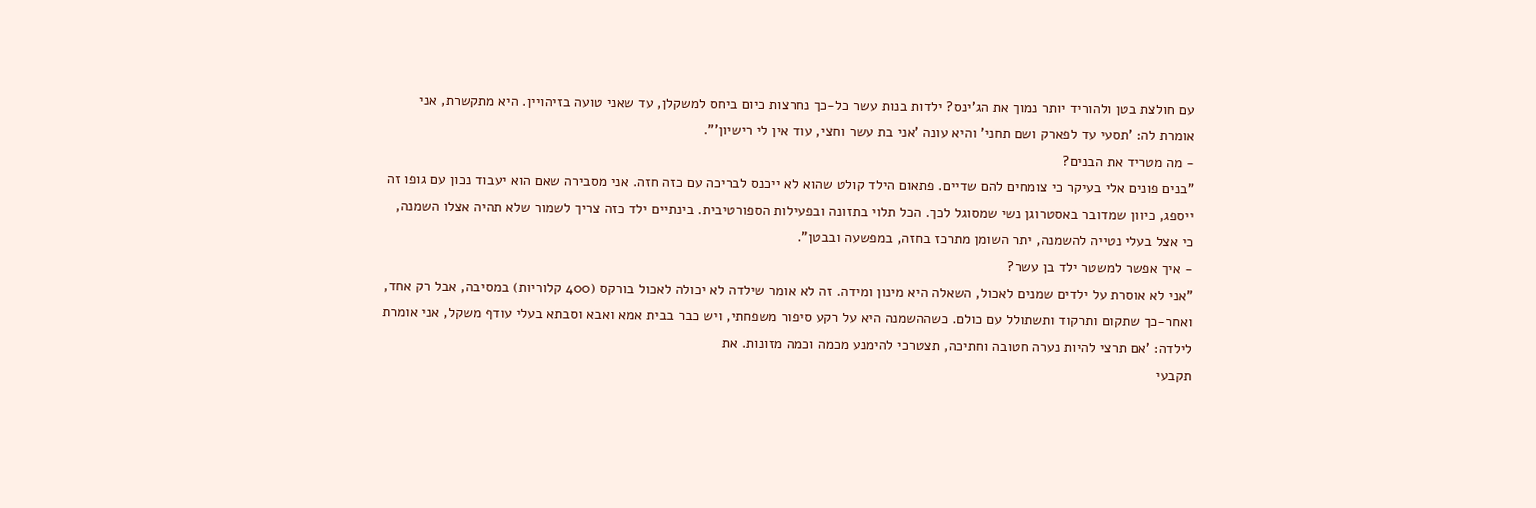עם חולצת בטן ולהוריד יותר נמוך את הג'ינס? ילדות בנות עשר כל-כך נחרצות כיום ביחס למשקלן, עד שאני טועה בזיהויין. היא מתקשרת, אני אומרת לה: 'תסעי עד לפארק ושם תחני' והיא עונה 'אני בת עשר וחצי, עוד אין לי רישיון'".
- מה מטריד את הבנים?
"בנים פונים אלי בעיקר כי צומחים להם שדיים. פתאום הילד קולט שהוא לא ייכנס לבריכה עם כזה חזה. אני מסבירה שאם הוא יעבוד נכון עם גופו זה ייספג, כיוון שמדובר באסטרוגן נשי שמסוגל לכך. הכל תלוי בתזונה ובפעילות הספורטיבית. בינתיים ילד כזה צריך לשמור שלא תהיה אצלו השמנה, כי אצל בעלי נטייה להשמנה, יתר השומן מתרכז בחזה, במפשעה ובבטן".
- איך אפשר למשטר ילד בן עשר?
"אני לא אוסרת על ילדים שמנים לאכול, השאלה היא מינון ומידה. זה לא אומר שילדה לא יכולה לאכול בורקס (400 קלוריות) במסיבה, אבל רק אחד, ואחר-כך שתקום ותרקוד ותשתולל עם כולם. כשההשמנה היא על רקע סיפור משפחתי, ויש כבר בבית אמא ואבא וסבתא בעלי עודף משקל, אני אומרת לילדה: 'אם תרצי להיות נערה חטובה וחתיכה, תצטרכי להימנע מכמה וכמה מזונות. את
תקבעי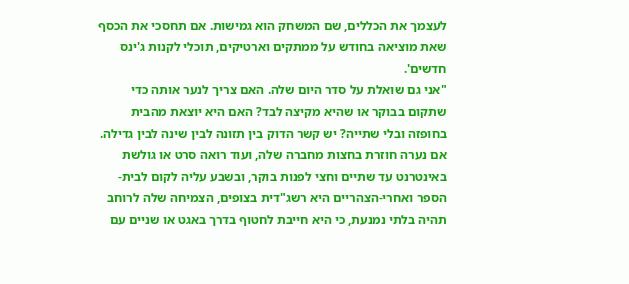לעצמך את הכללים, שם המשחק הוא גמישות. אם תחסכי את הכסף שאת מוציאה בחודש על ממתקים וארטיקים, תוכלי לקנות ג'ינס חדשים'.
"אני גם שואלת על סדר היום שלה. האם צריך לנער אותה כדי שתקום בבוקר או שהיא מקיצה לבד? האם היא יוצאת מהבית בחופזה ובלי שתייה? יש קשר הדוק בין תזונה לבין שינה לבין גדילה. אם נערה חוזרת בחצות מחברה שלה, ועוד רואה סרט או גולשת באינטרנט עד שתיים וחצי לפנות בוקר, ובשבע עליה לקום לבית-הספר ואחרי-הצהריים היא רשג"דית בצופים, הצמיחה שלה לרוחב תהיה בלתי נמנעת, כי היא חייבת לחטוף בדרך באגט או שניים עם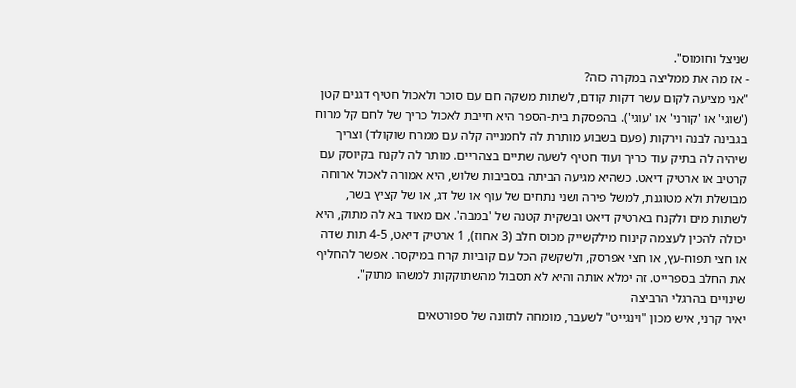שניצל וחומוס".
- אז מה את ממליצה במקרה כזה?
"אני מציעה לקום עשר דקות קודם, לשתות משקה חם עם סוכר ולאכול חטיף דגנים קטן ('שוגי' או 'קורני' או 'עוגי'). בהפסקת בית-הספר היא חייבת לאכול כריך של לחם קל מרוח בגבינה לבנה וירקות (פעם בשבוע מותרת לה לחמנייה קלה עם ממרח שוקולד) וצריך שיהיה לה בתיק עוד כריך ועוד חטיף לשעה שתיים בצהריים. מותר לה לקנח בקיוסק עם קרטיב או ארטיק דיאט. כשהיא מגיעה הביתה בסביבות שלוש, היא אמורה לאכול ארוחה מבושלת ולא מטוגנת, למשל פירה ושני נתחים של עוף או של דג, או של קציץ בשר, לשתות מים ולקנח בארטיק דיאט ובשקית קטנה של 'במבה'. אם מאוד בא לה מתוק, היא יכולה להכין לעצמה קינוח מילקשייק מכוס חלב (3 אחוז), 1 ארטיק דיאט, 4-5 תות שדה או חצי תפוח-עץ, או חצי אפרסק, ולשקשק הכל עם קוביות קרח במיקסר. אפשר להחליף את החלב בספרייט. זה ימלא אותה והיא לא תסבול מהשתוקקות למשהו מתוק".
שינויים בהרגלי הרביצה
יאיר קרני, איש מכון "וינגייט" לשעבר, מומחה לתזונה של ספורטאים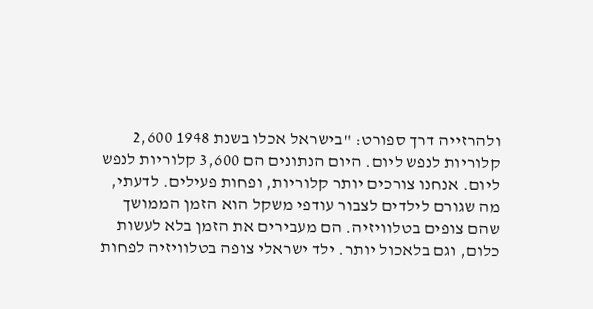ולהרזייה דרך ספורט: "בישראל אכלו בשנת 1948 2,600 קלוריות לנפש ליום. היום הנתונים הם 3,600 קלוריות לנפש ליום. אנחנו צורכים יותר קלוריות, ופחות פעילים. לדעתי, מה שגורם לילדים לצבור עודפי משקל הוא הזמן הממושך שהם צופים בטלוויזיה. הם מעבירים את הזמן בלא לעשות כלום, וגם בלאכול יותר. ילד ישראלי צופה בטלוויזיה לפחות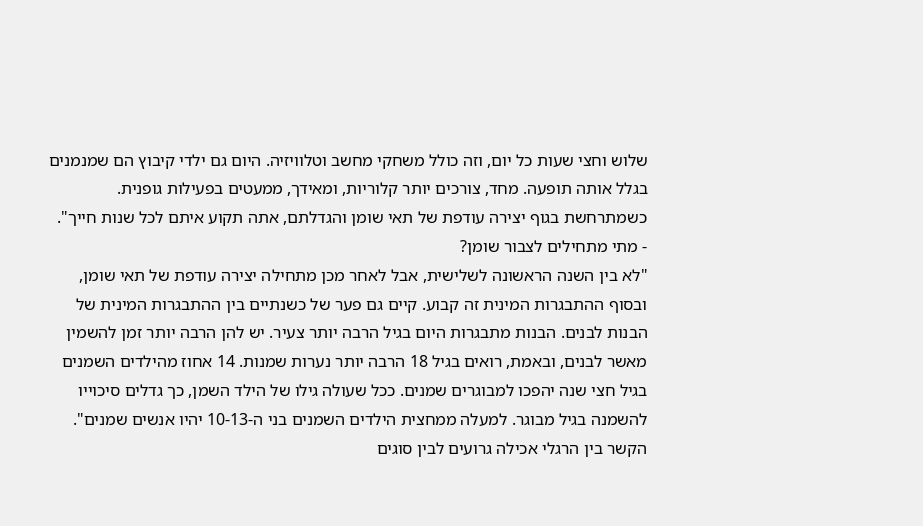שלוש וחצי שעות כל יום, וזה כולל משחקי מחשב וטלוויזיה. היום גם ילדי קיבוץ הם שמנמנים בגלל אותה תופעה. מחד, צורכים יותר קלוריות, ומאידך, ממעטים בפעילות גופנית. כשמתרחשת בגוף יצירה עודפת של תאי שומן והגדלתם, אתה תקוע איתם לכל שנות חייך".
- מתי מתחילים לצבור שומן?
"לא בין השנה הראשונה לשלישית, אבל לאחר מכן מתחילה יצירה עודפת של תאי שומן, ובסוף ההתבגרות המינית זה קבוע. קיים גם פער של כשנתיים בין ההתבגרות המינית של הבנות לבנים. הבנות מתבגרות היום בגיל הרבה יותר צעיר. יש להן הרבה יותר זמן להשמין מאשר לבנים, ובאמת, רואים בגיל 18 הרבה יותר נערות שמנות. 14 אחוז מהילדים השמנים בגיל חצי שנה יהפכו למבוגרים שמנים. ככל שעולה גילו של הילד השמן, כך גדלים סיכוייו להשמנה בגיל מבוגר. למעלה ממחצית הילדים השמנים בני ה-10-13 יהיו אנשים שמנים".
הקשר בין הרגלי אכילה גרועים לבין סוגים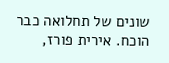שונים של תחלואה כבר הוכח. אירית פורז,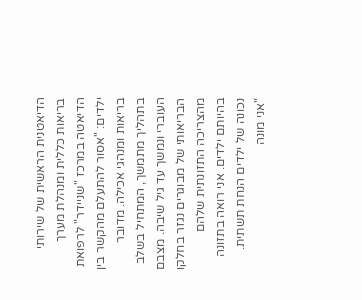הדיאטנית הראשית של שירותי בריאות כללית ומנהלת מערך הדיאטה במרכז "שניידר" לרפואת ילדים: "אסור להתעלם מהקשר בין בריאות ומנהגי אכילה. מדובר בתהליך מתמשך, המתחיל בשלב העוברי ונמשך עד גיל שיבה. מצבם הבריאותי של מבוגרים נגזר בחלקו מהצריכה התזונתית שלהם בהיותם ילדים. אני רואה בתזונה נכונה של ילדים הנחת תשתית.
"אני מונה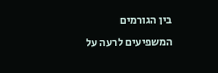בין הגורמים המשפיעים לרעה על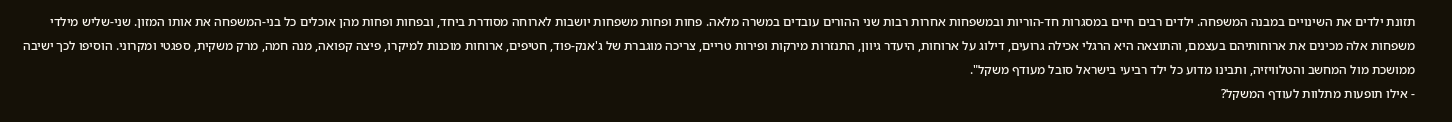תזונת ילדים את השינויים במבנה המשפחה. ילדים רבים חיים במסגרות חד-הוריות ובמשפחות אחרות רבות שני ההורים עובדים במשרה מלאה. פחות ופחות משפחות יושבות לארוחה מסודרת ביחד, ובפחות ופחות מהן אוכלים כל בני-המשפחה את אותו המזון. שני-שליש מילדי משפחות אלה מכינים את ארוחותיהם בעצמם, והתוצאה היא הרגלי אכילה גרועים, דילוג על ארוחות, היעדר גיוון, התנזרות מירקות ופירות טריים, צריכה מוגברת של ג'אנק-פוד, חטיפים, ארוחות מוכנות למיקרו, פיצה קפואה, מנה חמה, מרק משקית, ספגטי ומקרוני. הוסיפו לכך ישיבה ממושכת מול המחשב והטלוויזיה, ותבינו מדוע כל ילד רביעי בישראל סובל מעודף משקל".
- אילו תופעות מתלוות לעודף המשקל?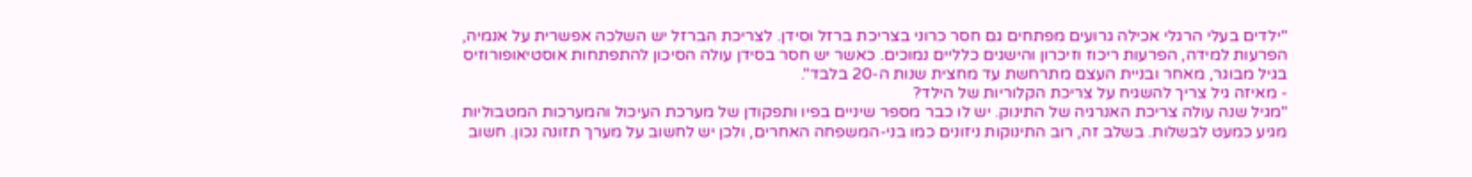"ילדים בעלי הרגלי אכילה גרועים מפתחים גם חסר כרוני בצריכת ברזל וסידן. לצריכת הברזל יש השלכה אפשרית על אנמיה, הפרעות למידה, הפרעות ריכוז וזיכרון והישגים כלליים נמוכים. כאשר יש חסר בסידן עולה הסיכון להתפתחות אוסטיאופורוזיס בגיל מבוגר, מאחר ובניית העצם מתרחשת עד מחצית שנות ה-20 בלבד".
- מאיזה גיל צריך להשגיח על צריכת הקלוריות של הילד?
"מגיל שנה עולה צריכת האנרגיה של התינוק. יש לו כבר מספר שיניים בפיו ותפקודן של מערכת העיכול והמערכות המטבוליות מגיע כמעט לבשלות. בשלב זה, רוב התינוקות ניזונים כמו בני-המשפחה האחרים, ולכן יש לחשוב על מערך תזונה נכון. חשוב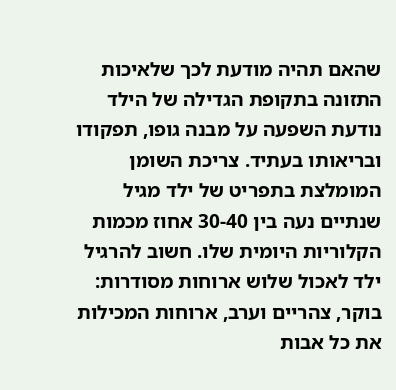שהאם תהיה מודעת לכך שלאיכות התזונה בתקופת הגדילה של הילד נודעת השפעה על מבנה גופו, תפקודו ובריאותו בעתיד. צריכת השומן המומלצת בתפריט של ילד מגיל שנתיים נעה בין 30-40 אחוז מכמות הקלוריות היומית שלו. חשוב להרגיל ילד לאכול שלוש ארוחות מסודרות: בוקר, צהריים וערב, ארוחות המכילות את כל אבות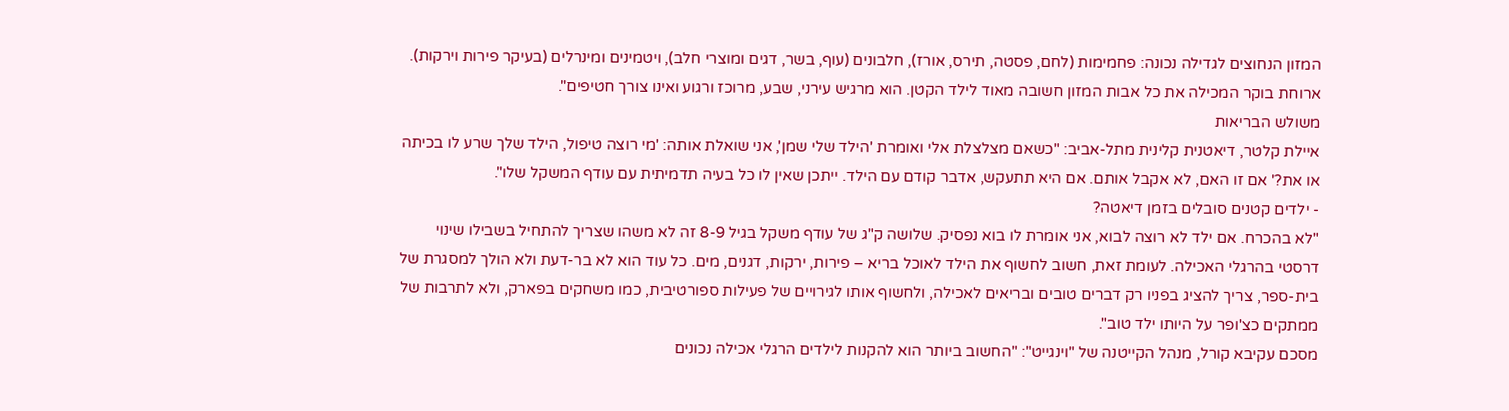המזון הנחוצים לגדילה נכונה: פחמימות (לחם, פסטה, תירס, אורז), חלבונים (עוף, בשר, דגים ומוצרי חלב), ויטמינים ומינרלים (בעיקר פירות וירקות). ארוחת בוקר המכילה את כל אבות המזון חשובה מאוד לילד הקטן. הוא מרגיש עירני, שבע, מרוכז ורגוע ואינו צורך חטיפים".
משולש הבריאות
איילת קלטר, דיאטנית קלינית מתל-אביב: "כשאם מצלצלת אלי ואומרת 'הילד שלי שמן', אני שואלת אותה: 'מי רוצה טיפול, הילד שלך שרע לו בכיתה או את?' אם זו האם, לא אקבל אותם. אם היא תתעקש, אדבר קודם עם הילד. ייתכן שאין לו כל בעיה תדמיתית עם עודף המשקל שלו".
- ילדים קטנים סובלים בזמן דיאטה?
"לא בהכרח. אם ילד לא רוצה לבוא, אני אומרת לו בוא נפסיק. שלושה ק"ג של עודף משקל בגיל 8-9 זה לא משהו שצריך להתחיל בשבילו שינוי דרסטי בהרגלי האכילה. לעומת זאת, חשוב לחשוף את הילד לאוכל בריא – פירות, ירקות, דגנים, מים. כל עוד הוא לא בר-דעת ולא הולך למסגרת של בית-ספר, צריך להציג בפניו רק דברים טובים ובריאים לאכילה, ולחשוף אותו לגירויים של פעילות ספורטיבית, כמו משחקים בפארק, ולא לתרבות של ממתקים כצ'ופר על היותו ילד טוב".
מסכם עקיבא קורל, מנהל הקייטנה של "וינגייט": "החשוב ביותר הוא להקנות לילדים הרגלי אכילה נכונים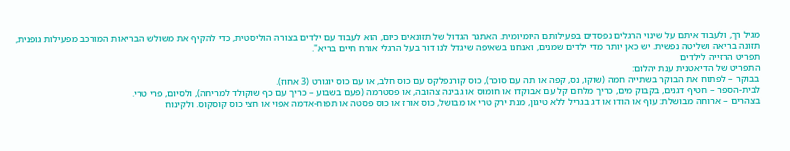מגיל רך, ולעבוד איתם על שינוי הרגלים נפסדים בפעילותם היומיומית. האתגר הגדול של תזונאים כיום, הוא לעבוד עם ילדים בצורה הוליסטית, כדי להקיף את משולש הבריאות המורכב מפעילות גופנית, תזונה בריאה ושליטה נפשית. יש כאן יותר מדי ילדים שמנים, ואנחנו בשאיפה שיגדל לנו דור בעל הרגלי אורח חיים בריא".
תפריט הרזייה לילדים
התפריט של הדיאטנית ענת יהלום:
בבוקר – לפתוח את הבוקר בשתייה חמה (שוקו, נס, קפה או תה עם סוכר), כוס קורנפלקס עם כוס חלב, או עם כוס יוגורט (3 אחוז).
לבית-הספר – חטיף דגנים, בקבוק מים, כריך מלחם קל עם אבוקדו או חומוס או גבינה צהובה, או פסטרמה (פעם בשבוע – כריך עם כף שוקולד למריחה), ולסיום, פרי טרי.
בצהרים – ארוחה מבושלת: עוף או הודו או דג בגריל ללא טיגון, מנת ירק טרי או מבושל, כוס אורז או כוס פסטה או תפוח-אדמה אפוי או חצי כוס קוסקוס. ולקינוח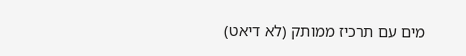מים עם תרכיז ממותק (לא דיאט)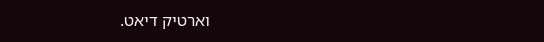וארטיק דיאט.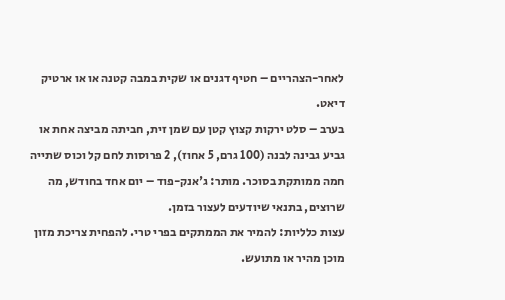לאחר-הצהריים – חטיף דגנים או שקית במבה קטנה או או ארטיק דיאט.
בערב – סלט ירקות קצוץ קטן עם שמן זית, חביתה מביצה אחת או גביע גבינה לבנה (100 גרם, 5 אחוז), 2 פרוסות לחם קל וכוס שתייה חמה ממותקת בסוכר. מותר: ג'אנק-פוד – יום אחד בחודש, מה שרוצים, בתנאי שיודעים לעצור בזמן.
עצות כלליות: להמיר את הממתקים בפרי טרי. להפחית צריכת מזון מוכן מהיר או מתועש.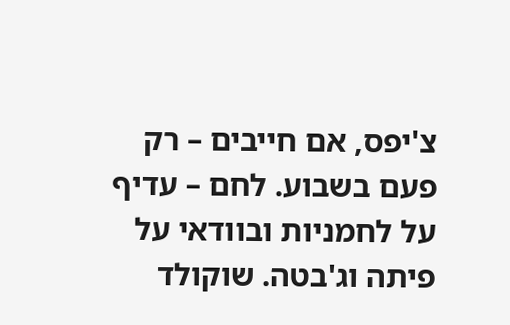צ'יפס, אם חייבים – רק פעם בשבוע. לחם – עדיף על לחמניות ובוודאי על פיתה וג'בטה. שוקולד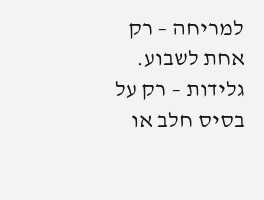למריחה – רק אחת לשבוע. גלידות – רק על בסיס חלב או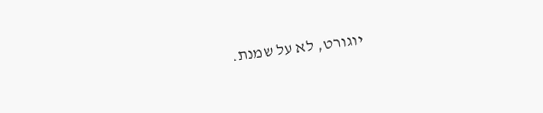יוגורט, לא על שמנת.